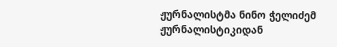ჟურნალისტმა ნინო ჭელიძემ ჟურნალისტიკიდან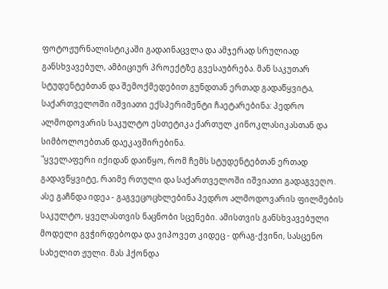ფოტოჟურნალისტიკაში გადაინაცვლა და ამჯერად სრულიად განსხვავებულ, ამბიციურ პროექტზე გვესაუბრება. მან საკუთარ სტუდენტებთან და შემოქმედებით გუნდთან ერთად გადაწყვიტა, საქართველოში იშვიათი ექსპერიმენტი ჩაეტარებინა: პედრო ალმოდოვარის საკულტო ესთეტიკა ქართულ კინოკლასიკასთან და სიმბოლოებთან დაეკავშირებინა.
"ყველაფერი იქიდან დაიწყო, რომ ჩემს სტუდენტებთან ერთად გადავწყვიტე, რაიმე რთული და საქართველოში იშვიათი გადაგვეღო. ასე გაჩნდა იდეა - გაგვეცოცხლებინა პედრო ალმოდოვარის ფილმების საკულტო, ყველასთვის ნაცნობი სცენები. ამისთვის განსხვავებული მოდელი გვჭირდებოდა და ვიპოვეთ კიდეც - დრაგ-ქვინი, სასცენო სახელით ჟული. მას ჰქონდა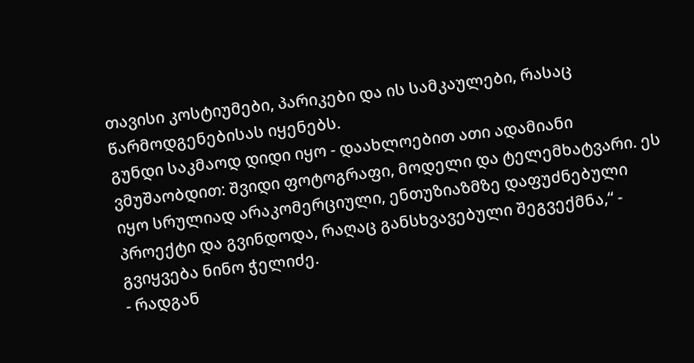თავისი კოსტიუმები, პარიკები და ის სამკაულები, რასაც წარმოდგენებისას იყენებს.
გუნდი საკმაოდ დიდი იყო - დაახლოებით ათი ადამიანი ვმუშაობდით: შვიდი ფოტოგრაფი, მოდელი და ტელემხატვარი. ეს იყო სრულიად არაკომერციული, ენთუზიაზმზე დაფუძნებული პროექტი და გვინდოდა, რაღაც განსხვავებული შეგვექმნა,“ - გვიყვება ნინო ჭელიძე.
- რადგან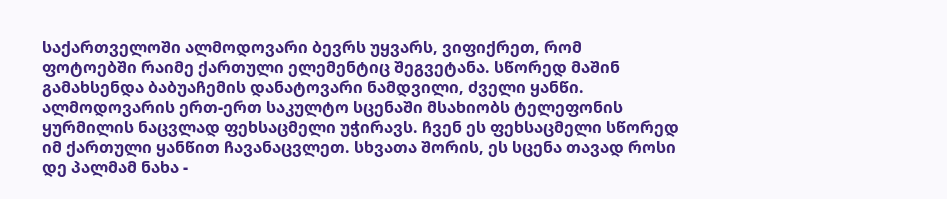საქართველოში ალმოდოვარი ბევრს უყვარს, ვიფიქრეთ, რომ ფოტოებში რაიმე ქართული ელემენტიც შეგვეტანა. სწორედ მაშინ გამახსენდა ბაბუაჩემის დანატოვარი ნამდვილი, ძველი ყანწი.
ალმოდოვარის ერთ-ერთ საკულტო სცენაში მსახიობს ტელეფონის ყურმილის ნაცვლად ფეხსაცმელი უჭირავს. ჩვენ ეს ფეხსაცმელი სწორედ იმ ქართული ყანწით ჩავანაცვლეთ. სხვათა შორის, ეს სცენა თავად როსი დე პალმამ ნახა -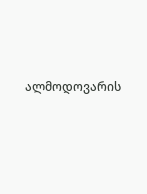ალმოდოვარის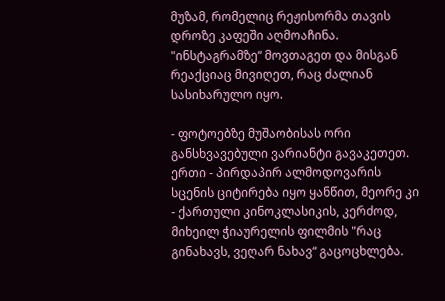მუზამ, რომელიც რეჟისორმა თავის დროზე კაფეში აღმოაჩინა. "ინსტაგრამზე“ მოვთაგეთ და მისგან რეაქციაც მივიღეთ, რაც ძალიან სასიხარულო იყო.

- ფოტოებზე მუშაობისას ორი განსხვავებული ვარიანტი გავაკეთეთ. ერთი - პირდაპირ ალმოდოვარის სცენის ციტირება იყო ყანწით, მეორე კი - ქართული კინოკლასიკის, კერძოდ, მიხეილ ჭიაურელის ფილმის "რაც გინახავს, ვეღარ ნახავ“ გაცოცხლება.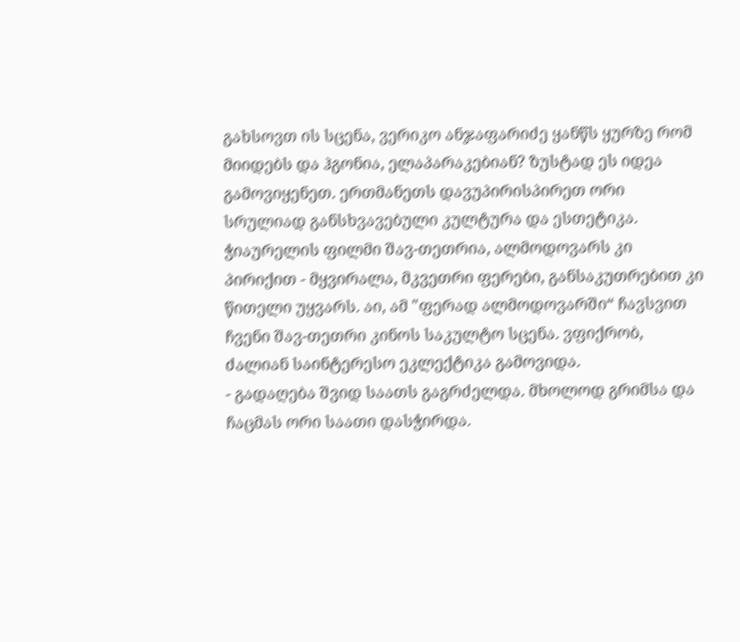გახსოვთ ის სცენა, ვერიკო ანჯაფარიძე ყანწს ყურზე რომ მიიდებს და ჰგონია, ელაპარაკებიან? ზუსტად ეს იდეა გამოვიყენეთ. ერთმანეთს დავუპირისპირეთ ორი სრულიად განსხვავებული კულტურა და ესთეტიკა. ჭიაურელის ფილმი შავ-თეთრია, ალმოდოვარს კი პირიქით - მყვირალა, მკვეთრი ფერები, განსაკუთრებით კი წითელი უყვარს. აი, ამ "ფერად ალმოდოვარში“ ჩავსვით ჩვენი შავ-თეთრი კინოს საკულტო სცენა. ვფიქრობ, ძალიან საინტერესო ეკლექტიკა გამოვიდა.
- გადაღება შვიდ საათს გაგრძელდა. მხოლოდ გრიმსა და ჩაცმას ორი საათი დასჭირდა.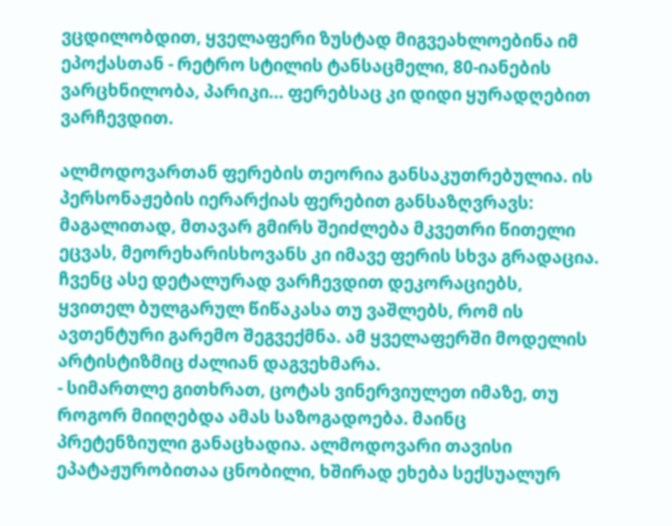ვცდილობდით, ყველაფერი ზუსტად მიგვეახლოებინა იმ ეპოქასთან - რეტრო სტილის ტანსაცმელი, 80-იანების ვარცხნილობა, პარიკი... ფერებსაც კი დიდი ყურადღებით ვარჩევდით.

ალმოდოვართან ფერების თეორია განსაკუთრებულია. ის პერსონაჟების იერარქიას ფერებით განსაზღვრავს: მაგალითად, მთავარ გმირს შეიძლება მკვეთრი წითელი ეცვას, მეორეხარისხოვანს კი იმავე ფერის სხვა გრადაცია. ჩვენც ასე დეტალურად ვარჩევდით დეკორაციებს, ყვითელ ბულგარულ წიწაკასა თუ ვაშლებს, რომ ის ავთენტური გარემო შეგვექმნა. ამ ყველაფერში მოდელის არტისტიზმიც ძალიან დაგვეხმარა.
- სიმართლე გითხრათ, ცოტას ვინერვიულეთ იმაზე, თუ როგორ მიიღებდა ამას საზოგადოება. მაინც პრეტენზიული განაცხადია. ალმოდოვარი თავისი ეპატაჟურობითაა ცნობილი, ხშირად ეხება სექსუალურ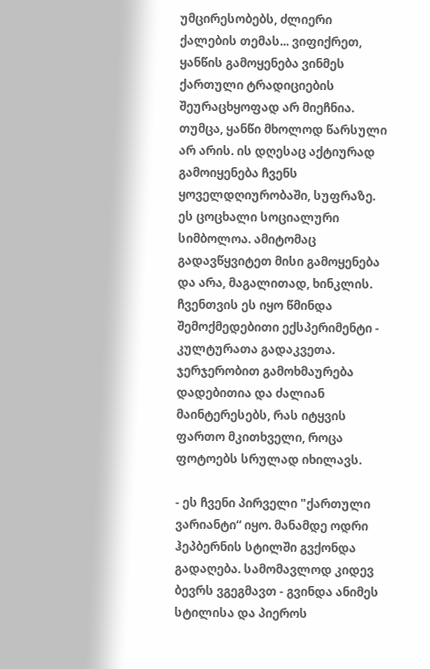უმცირესობებს, ძლიერი ქალების თემას... ვიფიქრეთ, ყანწის გამოყენება ვინმეს ქართული ტრადიციების შეურაცხყოფად არ მიეჩნია.
თუმცა, ყანწი მხოლოდ წარსული არ არის. ის დღესაც აქტიურად გამოიყენება ჩვენს ყოველდღიურობაში, სუფრაზე. ეს ცოცხალი სოციალური სიმბოლოა. ამიტომაც გადავწყვიტეთ მისი გამოყენება და არა, მაგალითად, ხინკლის. ჩვენთვის ეს იყო წმინდა შემოქმედებითი ექსპერიმენტი - კულტურათა გადაკვეთა. ჯერჯერობით გამოხმაურება დადებითია და ძალიან მაინტერესებს, რას იტყვის ფართო მკითხველი, როცა ფოტოებს სრულად იხილავს.

- ეს ჩვენი პირველი "ქართული ვარიანტი“ იყო. მანამდე ოდრი ჰეპბერნის სტილში გვქონდა გადაღება. სამომავლოდ კიდევ ბევრს ვგეგმავთ - გვინდა ანიმეს სტილისა და პიეროს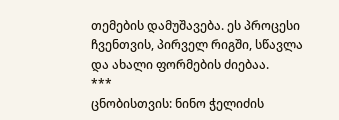თემების დამუშავება. ეს პროცესი ჩვენთვის, პირველ რიგში, სწავლა და ახალი ფორმების ძიებაა.
***
ცნობისთვის: ნინო ჭელიძის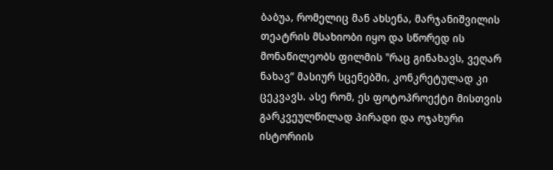ბაბუა, რომელიც მან ახსენა, მარჯანიშვილის თეატრის მსახიობი იყო და სწორედ ის მონაწილეობს ფილმის "რაც გინახავს, ვეღარ ნახავ“ მასიურ სცენებში, კონკრეტულად კი ცეკვავს. ასე რომ, ეს ფოტოპროექტი მისთვის გარკვეულწილად პირადი და ოჯახური ისტორიის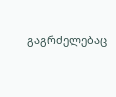გაგრძელებაც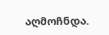აღმოჩნდა.